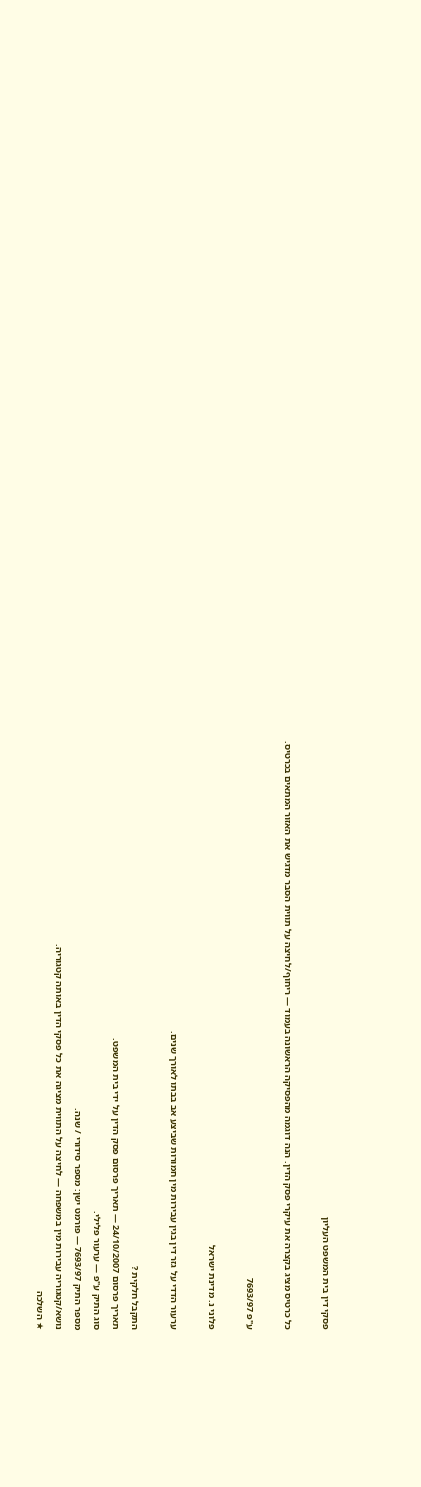פסקי דין בית המשפט העליון

כל כרטיס מציג בקצרה את עיקרי פסק הדין. הנה דוגמה מהפסיקה הראשונה בעמוד — ריחוף/לחיצה על תווית הסבר מדגיש את האזור המתאים בכרטיס.

ע"פ 7693/97

פלוני נ. מדינת ישראל

ערעור הדדי על גזר דין בגין עבירות מין חמורות שביצע אב בבתו לאורך שנים.

התקבל חלקית ?
תאריך פרסום 24/10/2007 — תאריך פרסום פסק הדין על ידי בית המשפט.
סוג התיק ע"פ — ערעור פלילי.
מספר התיק 7693/97 — פורמט ישן: מספר סידורי / שנה.
נושא/קטגוריה עבירות מין במשפחה — לחיצה על התווית מציגה את כל פסקי הדין באותה קטגוריה.
★ השלכה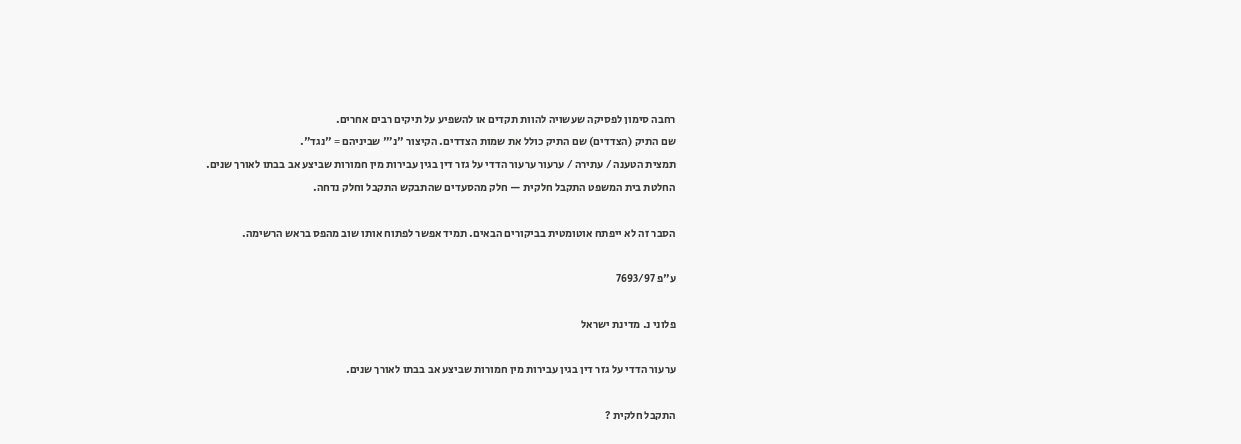רחבה סימון לפסיקה שעשויה להוות תקדים או להשפיע על תיקים רבים אחרים.
שם התיק (הצדדים) שם התיק כולל את שמות הצדדים. הקיצור "נ׳" שביניהם = "נגד".
תמצית הטענה / עתירה / ערעור ערעור הדדי על גזר דין בגין עבירות מין חמורות שביצע אב בבתו לאורך שנים.
החלטת בית המשפט התקבל חלקית — חלק מהסעדים שהתבקש התקבל וחלק נדחה.

הסבר זה לא ייפתח אוטומטית בביקורים הבאים. תמיד אפשר לפתוח אותו שוב מהפס בראש הרשימה.

ע"פ 7693/97

פלוני נ. מדינת ישראל

ערעור הדדי על גזר דין בגין עבירות מין חמורות שביצע אב בבתו לאורך שנים.

התקבל חלקית ?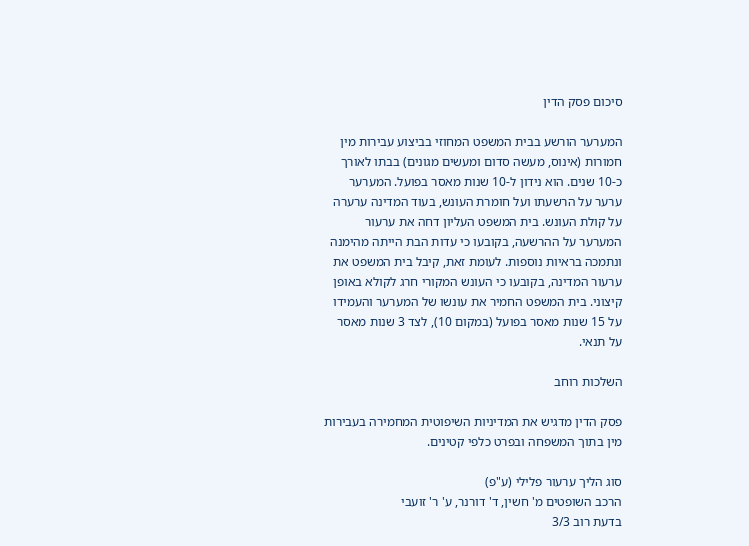סיכום פסק הדין

המערער הורשע בבית המשפט המחוזי בביצוע עבירות מין חמורות (אינוס, מעשה סדום ומעשים מגונים) בבתו לאורך כ-10 שנים. הוא נידון ל-10 שנות מאסר בפועל. המערער ערער על הרשעתו ועל חומרת העונש, בעוד המדינה ערערה על קולת העונש. בית המשפט העליון דחה את ערעור המערער על ההרשעה, בקובעו כי עדות הבת הייתה מהימנה ונתמכה בראיות נוספות. לעומת זאת, קיבל בית המשפט את ערעור המדינה, בקובעו כי העונש המקורי חרג לקולא באופן קיצוני. בית המשפט החמיר את עונשו של המערער והעמידו על 15 שנות מאסר בפועל (במקום 10), לצד 3 שנות מאסר על תנאי.

השלכות רוחב

פסק הדין מדגיש את המדיניות השיפוטית המחמירה בעבירות מין בתוך המשפחה ובפרט כלפי קטינים.

סוג הליך ערעור פלילי (ע"פ)
הרכב השופטים מ' חשין, ד' דורנר, ע' ר' זועבי
בדעת רוב 3/3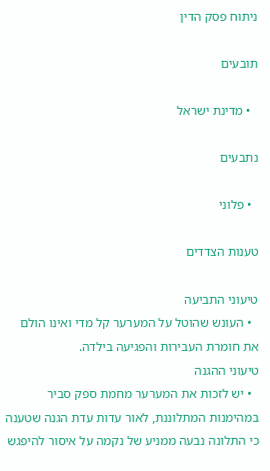ניתוח פסק הדין

תובעים

  • מדינת ישראל

נתבעים

  • פלוני

טענות הצדדים

טיעוני התביעה
  • העונש שהוטל על המערער קל מדי ואינו הולם את חומרת העבירות והפגיעה בילדה.
טיעוני ההגנה
  • יש לזכות את המערער מחמת ספק סביר במהימנות המתלוננת, לאור עדות עדת הגנה שטענה כי התלונה נבעה ממניע של נקמה על איסור להיפגש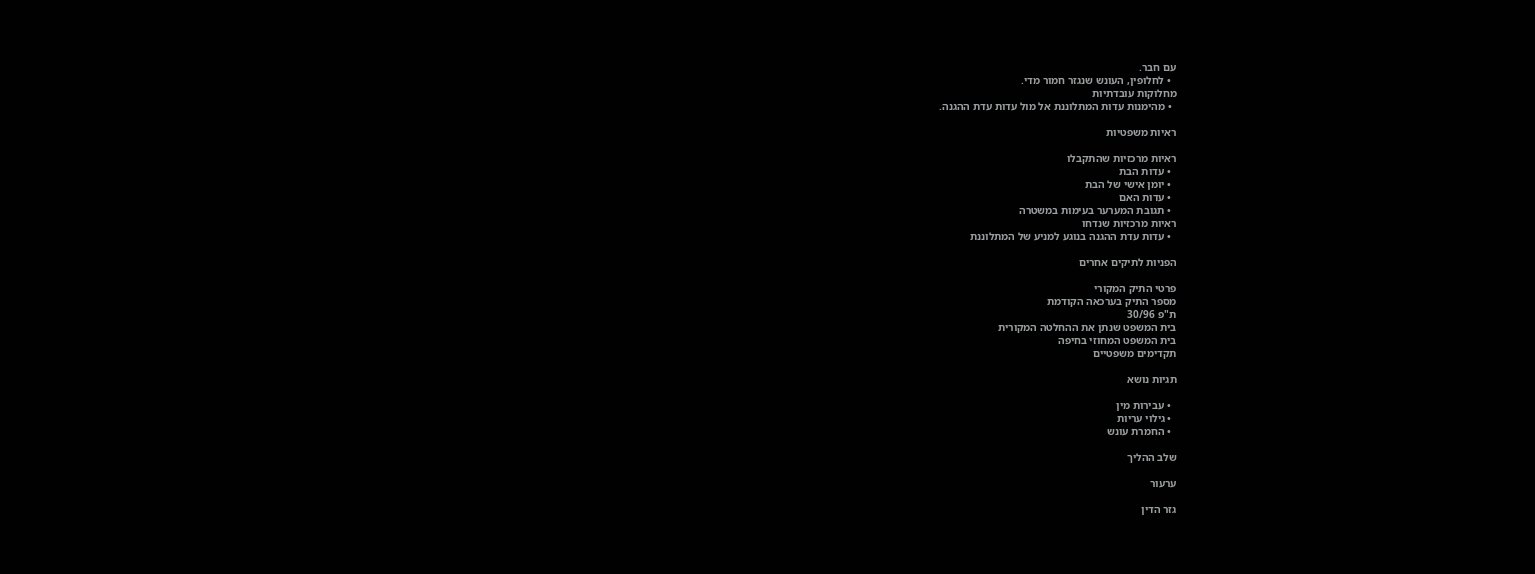עם חבר.
  • לחלופין, העונש שנגזר חמור מדי.
מחלוקות עובדתיות
  • מהימנות עדות המתלוננת אל מול עדות עדת ההגנה.

ראיות משפטיות

ראיות מרכזיות שהתקבלו
  • עדות הבת
  • יומן אישי של הבת
  • עדות האם
  • תגובת המערער בעימות במשטרה
ראיות מרכזיות שנדחו
  • עדות עדת ההגנה בנוגע למניע של המתלוננת

הפניות לתיקים אחרים

פרטי התיק המקורי
מספר התיק בערכאה הקודמת
ת"פ 30/96
בית המשפט שנתן את ההחלטה המקורית
בית המשפט המחוזי בחיפה
תקדימים משפטיים

תגיות נושא

  • עבירות מין
  • גילוי עריות
  • החמרת עונש

שלב ההליך

ערעור

גזר הדין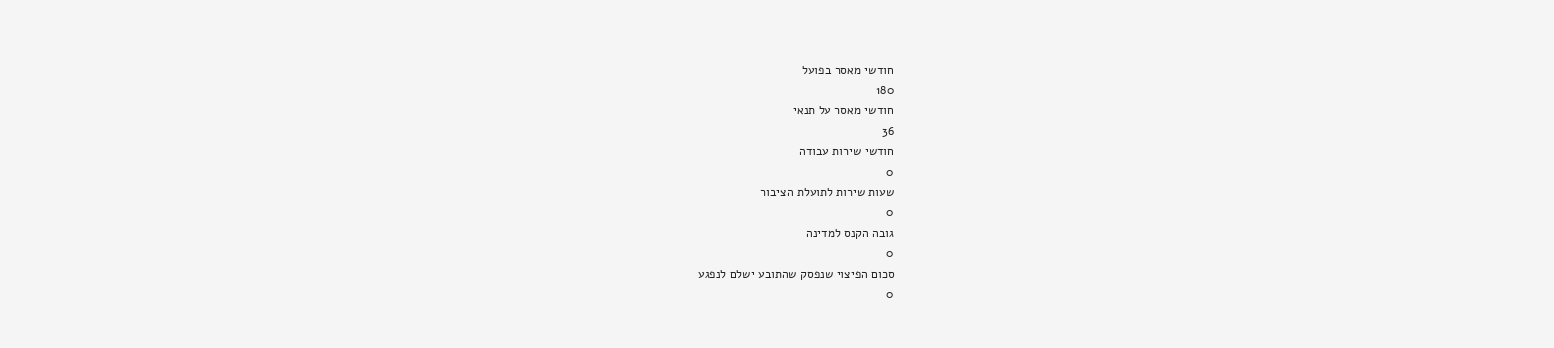חודשי מאסר בפועל
180
חודשי מאסר על תנאי
36
חודשי שירות עבודה
0
שעות שירות לתועלת הציבור
0
גובה הקנס למדינה
0
סכום הפיצוי שנפסק שהתובע ישלם לנפגע
0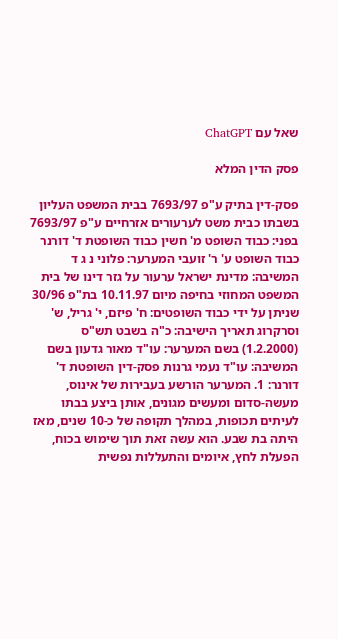שאל עם ChatGPT

פסק הדין המלא

פסק-דין בתיק ע"פ 7693/97 בבית המשפט העליון בשבתו כבית משט לערעורים אזרחיים ע"פ 7693/97 בפני: כבוד השופט מ' חשין כבוד השופטת ד' דורנר כבוד השופט ע' ר' זועבי המערער: פלוני נ ג ד המשיבה: מדינת ישראל ערעור על גזר דינו של בית המשפט המחוזי בחיפה מיום 10.11.97 בת"פ 30/96 שניתן על ידי כבוד השופטים: ח' פיזם, י' גריל, ש' וסרקרוג תאריך הישיבה: כ"ה בשבט תש"ס (1.2.2000) בשם המערער: עו"ד מאור גדעון בשם המשיבה: עו"ד נעמי גרנות פסק-דין השופטת ד' דורנר: 1. המערער הורשע בעבירות של אינוס, מעשה-סדום ומעשים מגונים, אותן ביצע בבתו לעיתים תכופות, במהלך תקופה של כ-10 שנים, מאז היתה בת שבע. הוא עשה זאת תוך שימוש בכוח, הפעלת לחץ, איומים והתעללות נפשית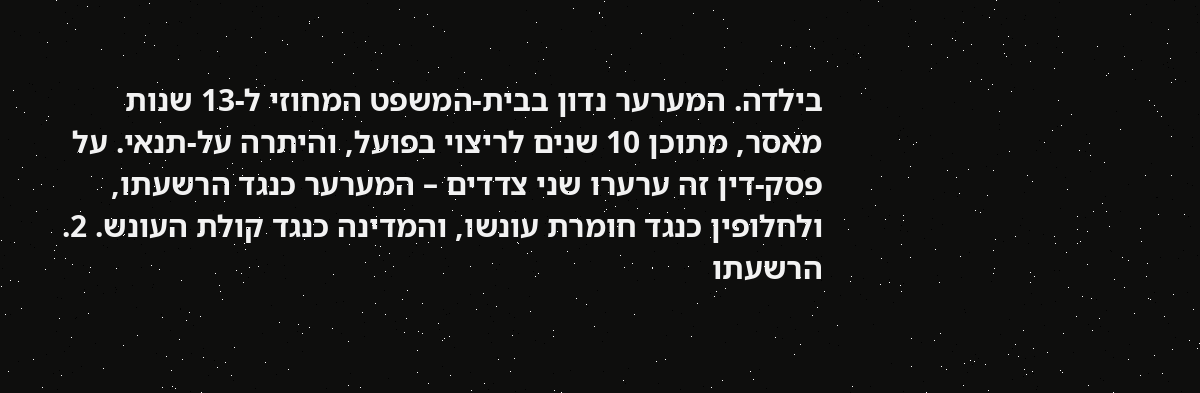בילדה. המערער נדון בבית-המשפט המחוזי ל-13 שנות מאסר, מתוכן 10 שנים לריצוי בפועל, והיתרה על-תנאי. על פסק-דין זה ערערו שני צדדים – המערער כנגד הרשעתו, ולחלופין כנגד חומרת עונשו, והמדינה כנגד קולת העונש. 2. הרשעתו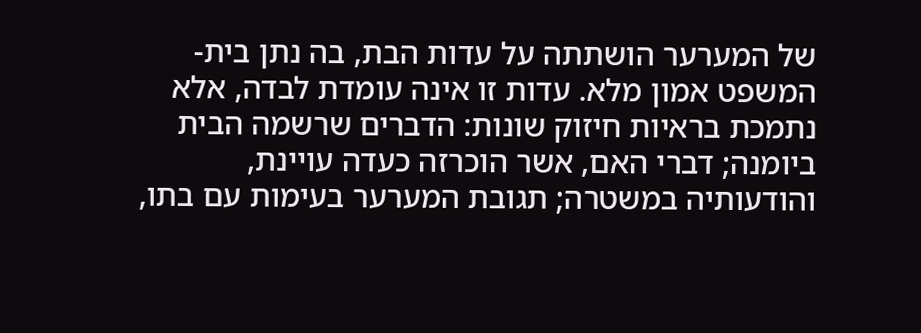של המערער הושתתה על עדות הבת, בה נתן בית-המשפט אמון מלא. עדות זו אינה עומדת לבדה, אלא נתמכת בראיות חיזוק שונות: הדברים שרשמה הבית ביומנה; דברי האם, אשר הוכרזה כעדה עויינת, והודעותיה במשטרה; תגובת המערער בעימות עם בתו,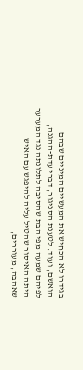בגידרו לא הכחיש את המעשיים המיניים שבהם הואשם, ועוד. לטענת הסניגור, דברי עדת-ההגנה, לפיהם שמעה מפי הבת שהסיבה לתלונתה נגד המערער היתה האיסור שהטיל עליה להיפגש עם האיש שאהבה, מעוררים,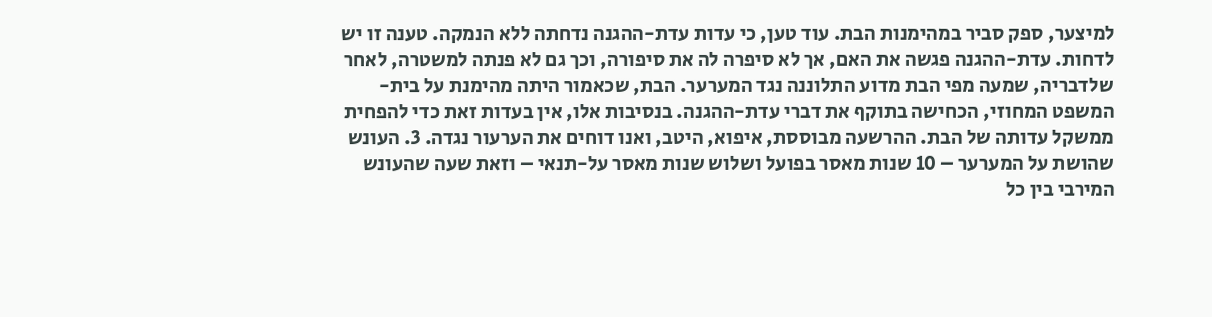למיצער, ספק סביר במהימנות הבת. עוד טען, כי עדות עדת-ההגנה נדחתה ללא הנמקה. טענה זו יש לדחות. עדת-ההגנה פגשה את האם, אך לא סיפרה לה את סיפורה, וכך גם לא פנתה למשטרה, לאחר שלדבריה, שמעה מפי הבת מדוע התלוננה נגד המערער. הבת, שכאמור היתה מהימנת על בית-המשפט המחוזי, הכחישה בתוקף את דברי עדת-ההגנה. בנסיבות אלו, אין בעדות זאת כדי להפחית ממשקל עדותה של הבת. ההרשעה מבוססת, איפוא, היטב, ואנו דוחים את הערעור נגדה. 3. העונש שהושת על המערער – 10 שנות מאסר בפועל ושלוש שנות מאסר על-תנאי – וזאת שעה שהעונש המירבי בין כל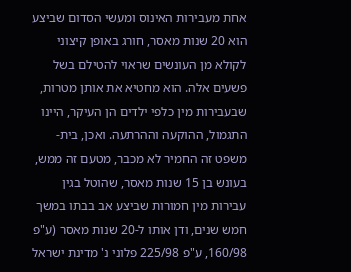אחת מעבירות האינוס ומעשי הסדום שביצע הוא 20 שנות מאסר, חורג באופן קיצוני לקולא מן העונשים שראוי להטילם בשל פשעים אלה. הוא מחטיא את אותן מטרות, שבעבירות מין כלפי ילדים הן העיקר, היינו התגמול, ההוקעה וההרתעה. ואכן, בית-משפט זה החמיר לא מכבר, מטעם זה ממש, בעונש בן 15 שנות מאסר, שהוטל בגין עבירות מין חמורות שביצע אב בבתו במשך חמש שנים, ודן אותו ל-20 שנות מאסר (ע"פ 160/98, ע"פ 225/98 פלוני נ' מדינת ישראל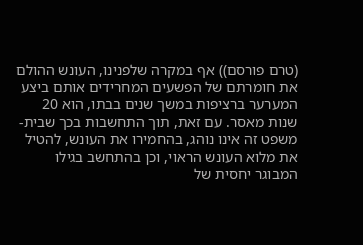(טרם פורסם)) אף במקרה שלפנינו, העונש ההולם את חומרתם של הפשעים המחרידים אותם ביצע המערער ברציפות במשך שנים בבתו, הוא 20 שנות מאסר. עם זאת, תוך התחשבות בכך שבית-משפט זה אינו נוהג, בהחמירו את העונש, להטיל את מלוא העונש הראוי, וכן בהתחשב בגילו המבוגר יחסית של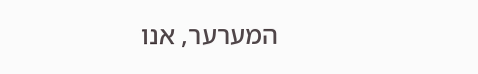המערער, אנו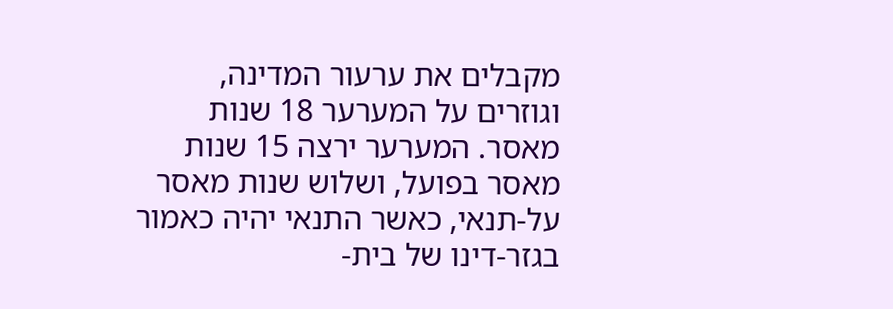מקבלים את ערעור המדינה, וגוזרים על המערער 18 שנות מאסר. המערער ירצה 15 שנות מאסר בפועל, ושלוש שנות מאסר על-תנאי, כאשר התנאי יהיה כאמור בגזר-דינו של בית-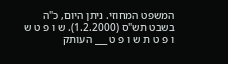המשפט המחוזי. ניתן היום, כ"ה בשבט תש"ס (1.2.2000). ש ו פ ט ש ו פ ט ת ש ו פ ט ___ העותק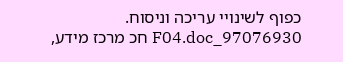כפוף לשינויי עריכה וניסוח. 97076930_F04.doc חכ מרכז מידע,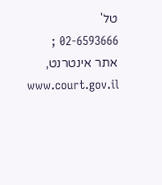טל' 02-6593666 ; אתר אינטרנט, www.court.gov.il